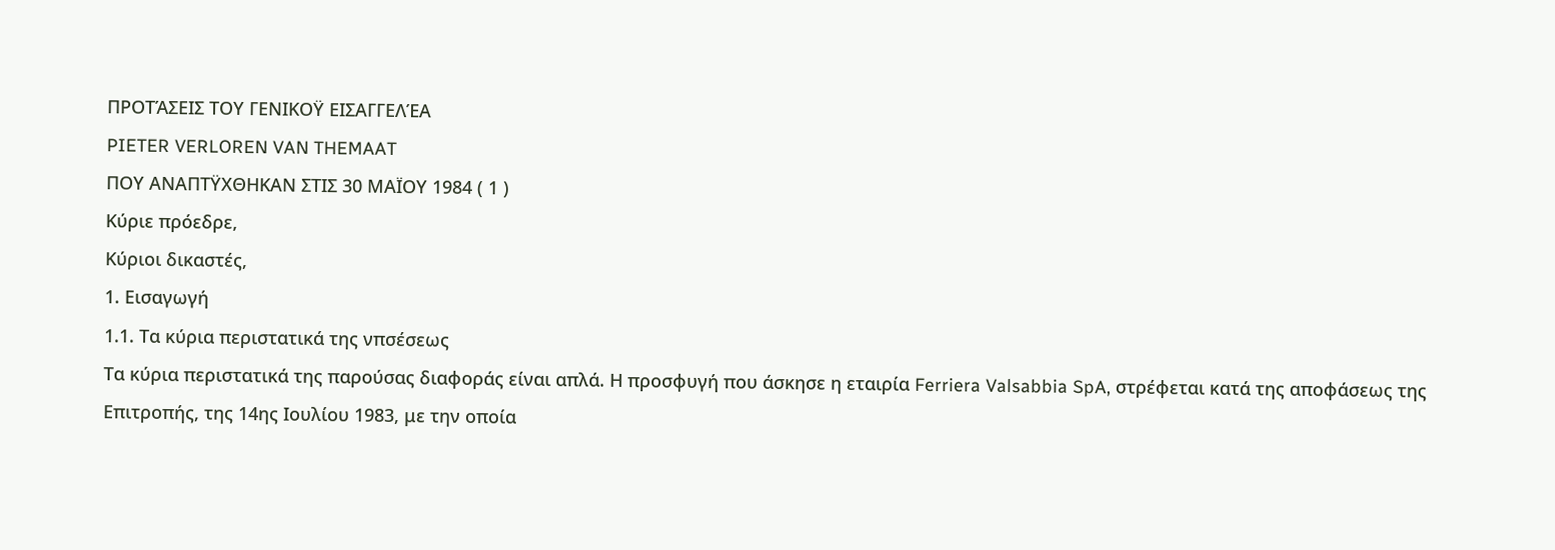ΠΡΟΤΆΣΕΙΣ ΤΟΥ ΓΕΝΙΚΟΫ ΕΙΣΑΓΓΕΛΈΑ
PIETER VERLOREN VAN THEMAAT
ΠΟΥ ΑΝΑΠΤΫΧΘΗΚΑΝ ΣΤΙΣ 30 ΜΑΪΟΥ 1984 ( 1 )
Κύριε πρόεδρε,
Κύριοι δικαστές,
1. Εισαγωγή
1.1. Τα κύρια περιστατικά της νπσέσεως
Τα κύρια περιστατικά της παρούσας διαφοράς είναι απλά. Η προσφυγή που άσκησε η εταιρία Ferriera Valsabbia SpA, στρέφεται κατά της αποφάσεως της Επιτροπής, της 14ης Ιουλίου 1983, με την οποία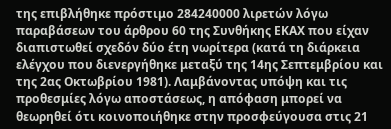της επιβλήθηκε πρόστιμο 284240000 λιρετών λόγω παραβάσεων του άρθρου 60 της Συνθήκης ΕΚΑΧ που είχαν διαπιστωθεί σχεδόν δύο έτη νωρίτερα (κατά τη διάρκεια ελέγχου που διενεργήθηκε μεταξύ της 14ης Σεπτεμβρίου και της 2ας Οκτωβρίου 1981). Λαμβάνοντας υπόψη και τις προθεσμίες λόγω αποστάσεως, η απόφαση μπορεί να θεωρηθεί ότι κοινοποιήθηκε στην προσφεύγουσα στις 21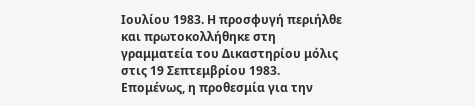Ιουλίου 1983. Η προσφυγή περιήλθε και πρωτοκολλήθηκε στη γραμματεία του Δικαστηρίου μόλις στις 19 Σεπτεμβρίου 1983. Επομένως, η προθεσμία για την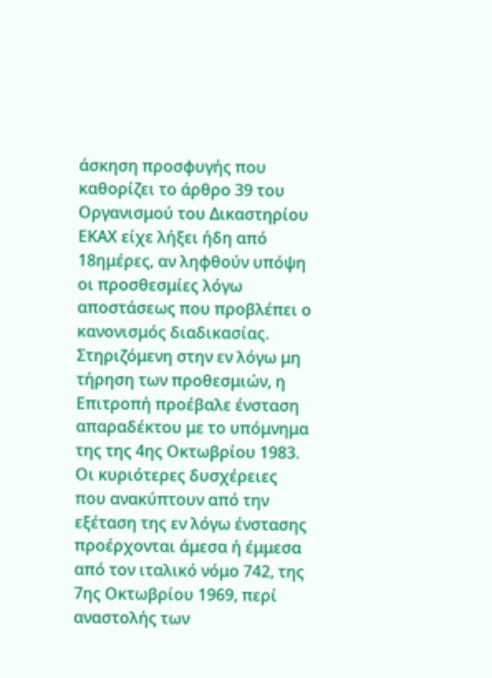άσκηση προσφυγής που καθορίζει το άρθρο 39 του Οργανισμού του Δικαστηρίου ΕΚΑΧ είχε λήξει ήδη από 18ημέρες, αν ληφθούν υπόψη οι προσθεσμίες λόγω αποστάσεως που προβλέπει ο κανονισμός διαδικασίας. Στηριζόμενη στην εν λόγω μη τήρηση των προθεσμιών, η Επιτροπή προέβαλε ένσταση απαραδέκτου με το υπόμνημα της της 4ης Οκτωβρίου 1983.
Οι κυριότερες δυσχέρειες που ανακύπτουν από την εξέταση της εν λόγω ένστασης προέρχονται άμεσα ή έμμεσα από τον ιταλικό νόμο 742, της 7ης Οκτωβρίου 1969, περί αναστολής των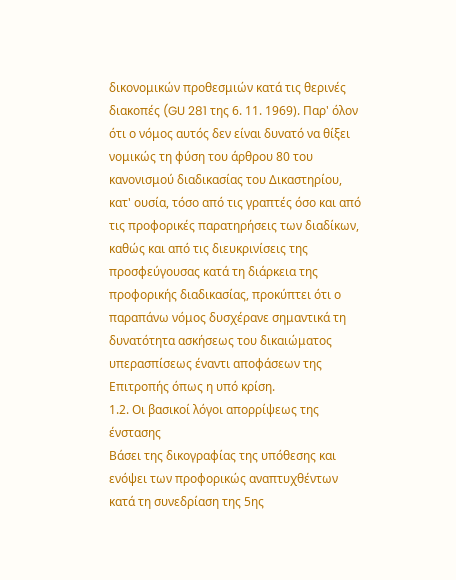δικονομικών προθεσμιών κατά τις θερινές διακοπές (GU 281 της 6. 11. 1969). Παρ' όλον ότι ο νόμος αυτός δεν είναι δυνατό να θίξει νομικώς τη φύση του άρθρου 80 του κανονισμού διαδικασίας του Δικαστηρίου, κατ' ουσία, τόσο από τις γραπτές όσο και από τις προφορικές παρατηρήσεις των διαδίκων, καθώς και από τις διευκρινίσεις της προσφεύγουσας κατά τη διάρκεια της προφορικής διαδικασίας, προκύπτει ότι ο παραπάνω νόμος δυσχέρανε σημαντικά τη δυνατότητα ασκήσεως του δικαιώματος υπερασπίσεως έναντι αποφάσεων της Επιτροπής όπως η υπό κρίση.
1.2. Οι βασικοί λόγοι απορρίψεως της ένστασης
Βάσει της δικογραφίας της υπόθεσης και ενόψει των προφορικώς αναπτυχθέντων κατά τη συνεδρίαση της 5ης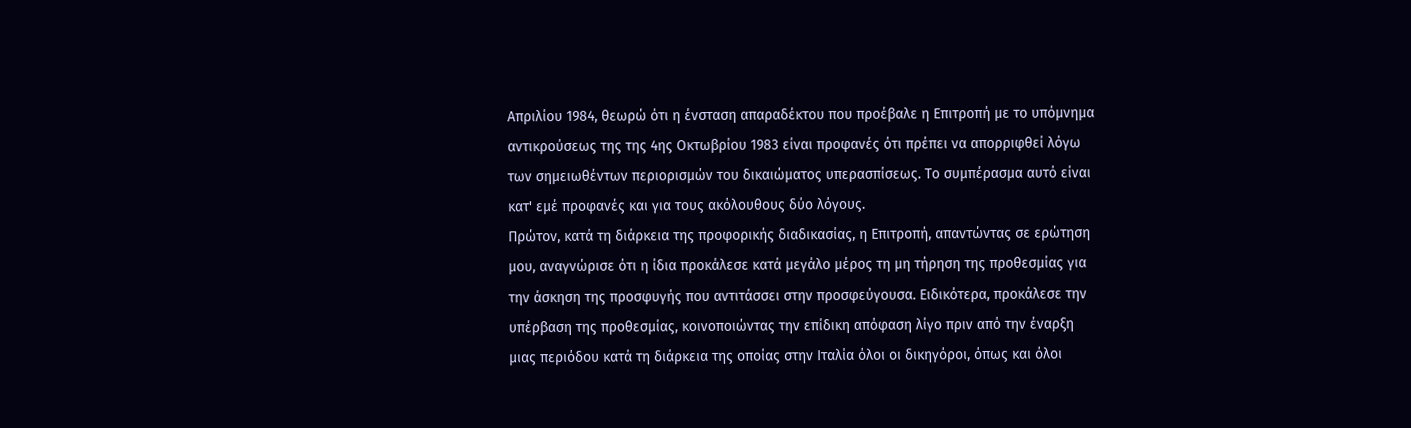Απριλίου 1984, θεωρώ ότι η ένσταση απαραδέκτου που προέβαλε η Επιτροπή με το υπόμνημα αντικρούσεως της της 4ης Οκτωβρίου 1983 είναι προφανές ότι πρέπει να απορριφθεί λόγω των σημειωθέντων περιορισμών του δικαιώματος υπερασπίσεως. Το συμπέρασμα αυτό είναι κατ' εμέ προφανές και για τους ακόλουθους δύο λόγους.
Πρώτον, κατά τη διάρκεια της προφορικής διαδικασίας, η Επιτροπή, απαντώντας σε ερώτηση μου, αναγνώρισε ότι η ίδια προκάλεσε κατά μεγάλο μέρος τη μη τήρηση της προθεσμίας για την άσκηση της προσφυγής που αντιτάσσει στην προσφεύγουσα. Ειδικότερα, προκάλεσε την υπέρβαση της προθεσμίας, κοινοποιώντας την επίδικη απόφαση λίγο πριν από την έναρξη μιας περιόδου κατά τη διάρκεια της οποίας στην Ιταλία όλοι οι δικηγόροι, όπως και όλοι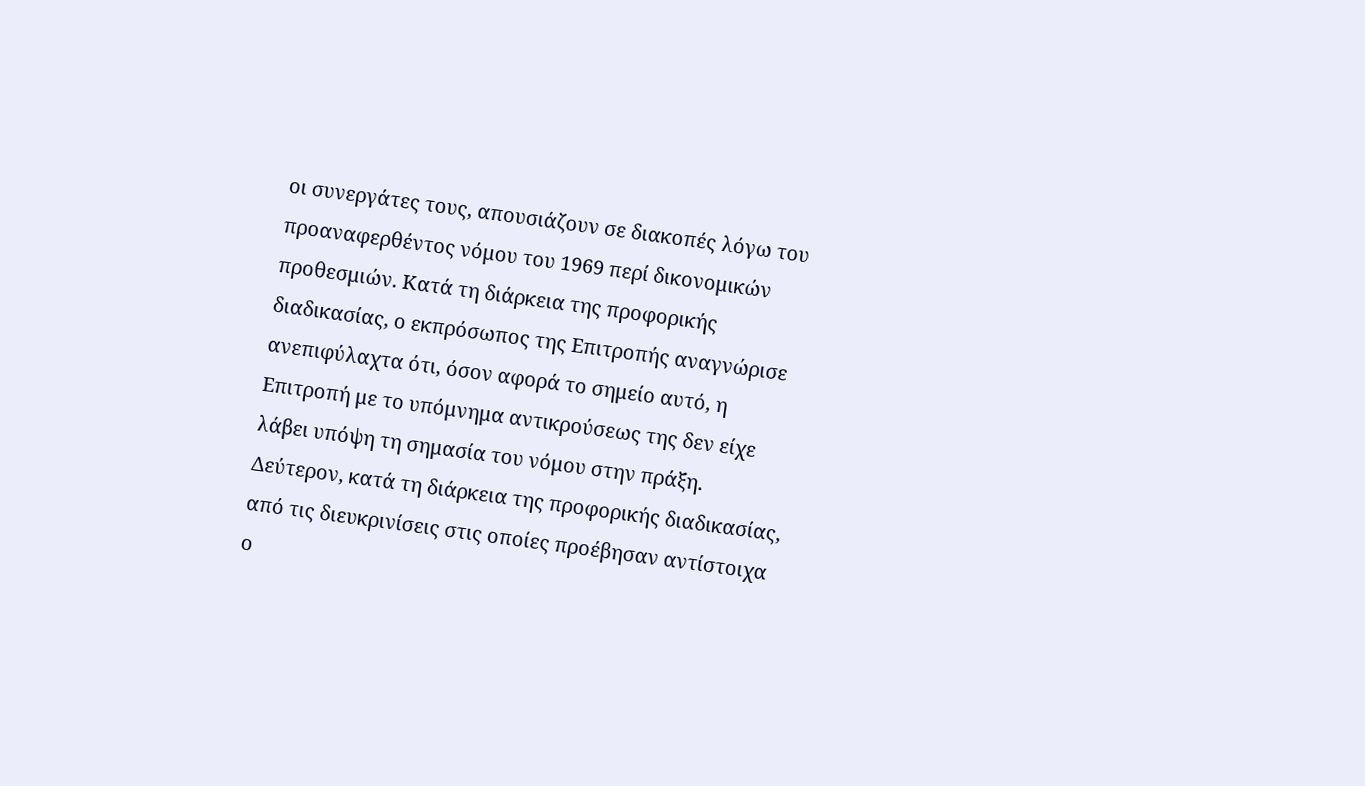οι συνεργάτες τους, απουσιάζουν σε διακοπές λόγω του προαναφερθέντος νόμου του 1969 περί δικονομικών προθεσμιών. Κατά τη διάρκεια της προφορικής διαδικασίας, ο εκπρόσωπος της Επιτροπής αναγνώρισε ανεπιφύλαχτα ότι, όσον αφορά το σημείο αυτό, η Επιτροπή με το υπόμνημα αντικρούσεως της δεν είχε λάβει υπόψη τη σημασία του νόμου στην πράξη.
Δεύτερον, κατά τη διάρκεια της προφορικής διαδικασίας, από τις διευκρινίσεις στις οποίες προέβησαν αντίστοιχα ο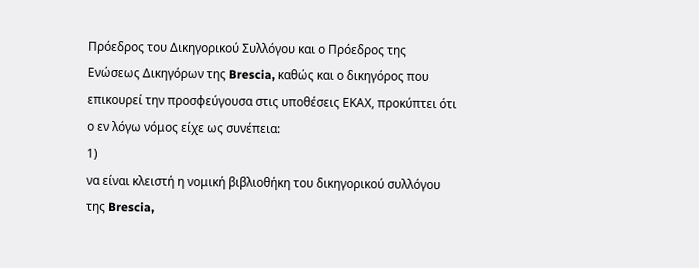Πρόεδρος του Δικηγορικού Συλλόγου και ο Πρόεδρος της Ενώσεως Δικηγόρων της Brescia, καθώς και ο δικηγόρος που επικουρεί την προσφεύγουσα στις υποθέσεις ΕΚΑΧ, προκύπτει ότι ο εν λόγω νόμος είχε ως συνέπεια:
1)
να είναι κλειστή η νομική βιβλιοθήκη του δικηγορικού συλλόγου της Brescia,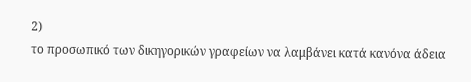2)
το προσωπικό των δικηγορικών γραφείων να λαμβάνει κατά κανόνα άδεια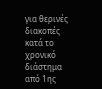για θερινές διακοπές κατά το χρονικό διάστημα από 1ης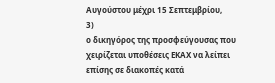Αυγούστου μέχρι 15 Σεπτεμβρίου,
3)
ο δικηγόρος της προσφεύγουσας που χειρίζεται υποθέσεις ΕΚΑΧ να λείπει επίσης σε διακοπές κατά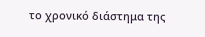το χρονικό διάστημα της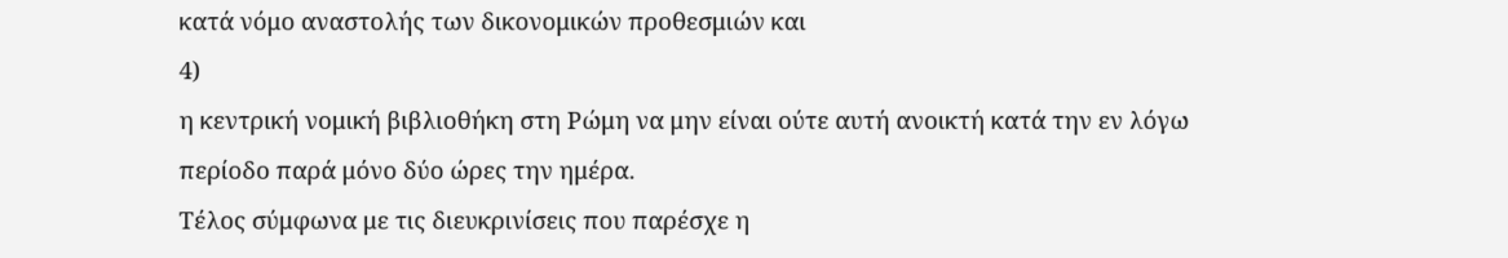κατά νόμο αναστολής των δικονομικών προθεσμιών και
4)
η κεντρική νομική βιβλιοθήκη στη Ρώμη να μην είναι ούτε αυτή ανοικτή κατά την εν λόγω περίοδο παρά μόνο δύο ώρες την ημέρα.
Τέλος σύμφωνα με τις διευκρινίσεις που παρέσχε η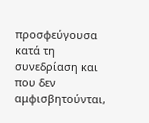προσφεύγουσα κατά τη συνεδρίαση και που δεν αμφισβητούνται,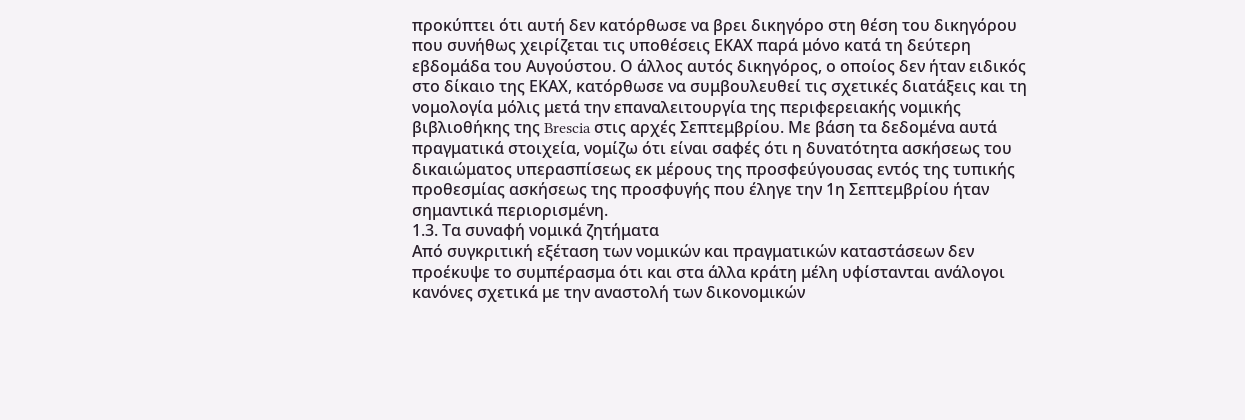προκύπτει ότι αυτή δεν κατόρθωσε να βρει δικηγόρο στη θέση του δικηγόρου που συνήθως χειρίζεται τις υποθέσεις ΕΚΑΧ παρά μόνο κατά τη δεύτερη εβδομάδα του Αυγούστου. Ο άλλος αυτός δικηγόρος, ο οποίος δεν ήταν ειδικός στο δίκαιο της ΕΚΑΧ, κατόρθωσε να συμβουλευθεί τις σχετικές διατάξεις και τη νομολογία μόλις μετά την επαναλειτουργία της περιφερειακής νομικής βιβλιοθήκης της Brescia στις αρχές Σεπτεμβρίου. Με βάση τα δεδομένα αυτά πραγματικά στοιχεία, νομίζω ότι είναι σαφές ότι η δυνατότητα ασκήσεως του δικαιώματος υπερασπίσεως εκ μέρους της προσφεύγουσας εντός της τυπικής προθεσμίας ασκήσεως της προσφυγής που έληγε την 1η Σεπτεμβρίου ήταν σημαντικά περιορισμένη.
1.3. Τα συναφή νομικά ζητήματα
Από συγκριτική εξέταση των νομικών και πραγματικών καταστάσεων δεν προέκυψε το συμπέρασμα ότι και στα άλλα κράτη μέλη υφίστανται ανάλογοι κανόνες σχετικά με την αναστολή των δικονομικών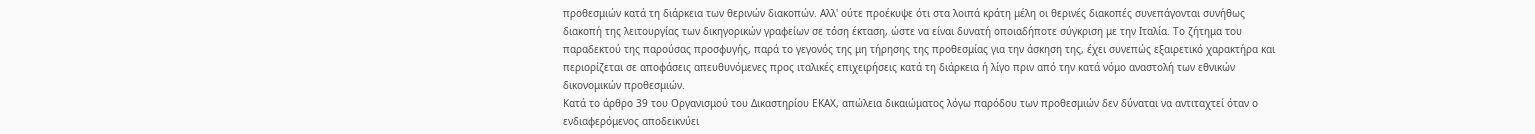προθεσμιών κατά τη διάρκεια των θερινών διακοπών. Αλλ' ούτε προέκυψε ότι στα λοιπά κράτη μέλη οι θερινές διακοπές συνεπάγονται συνήθως διακοπή της λειτουργίας των δικηγορικών γραφείων σε τόση έκταση, ώστε να είναι δυνατή οποιαδήποτε σύγκριση με την Ιταλία. Το ζήτημα του παραδεκτού της παρούσας προσφυγής, παρά το γεγονός της μη τήρησης της προθεσμίας για την άσκηση της, έχει συνεπώς εξαιρετικό χαρακτήρα και περιορίζεται σε αποφάσεις απευθυνόμενες προς ιταλικές επιχειρήσεις κατά τη διάρκεια ή λίγο πριν από την κατά νόμο αναστολή των εθνικών δικονομικών προθεσμιών.
Κατά το άρθρο 39 του Οργανισμού του Δικαστηρίου ΕΚΑΧ, απώλεια δικαιώματος λόγω παρόδου των προθεσμιών δεν δύναται να αντιταχτεί όταν ο ενδιαφερόμενος αποδεικνύει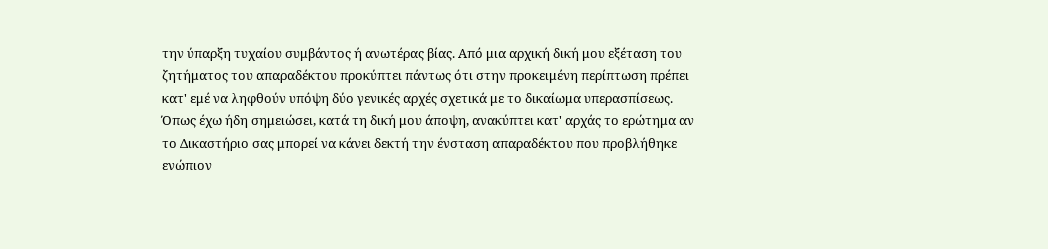την ύπαρξη τυχαίου συμβάντος ή ανωτέρας βίας. Από μια αρχική δική μου εξέταση του ζητήματος του απαραδέκτου προκύπτει πάντως ότι στην προκειμένη περίπτωση πρέπει κατ' εμέ να ληφθούν υπόψη δύο γενικές αρχές σχετικά με το δικαίωμα υπερασπίσεως. Όπως έχω ήδη σημειώσει, κατά τη δική μου άποψη, ανακύπτει κατ' αρχάς το ερώτημα αν το Δικαστήριο σας μπορεί να κάνει δεκτή την ένσταση απαραδέκτου που προβλήθηκε ενώπιον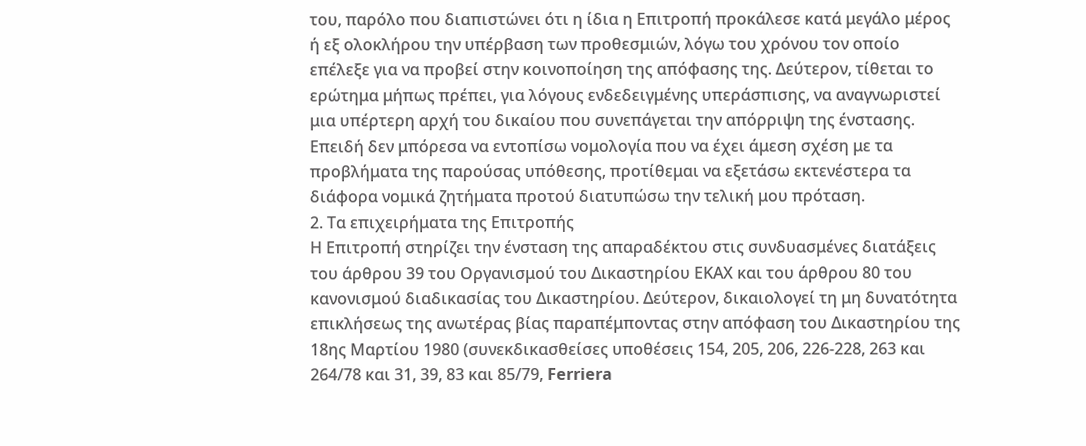του, παρόλο που διαπιστώνει ότι η ίδια η Επιτροπή προκάλεσε κατά μεγάλο μέρος ή εξ ολοκλήρου την υπέρβαση των προθεσμιών, λόγω του χρόνου τον οποίο επέλεξε για να προβεί στην κοινοποίηση της απόφασης της. Δεύτερον, τίθεται το ερώτημα μήπως πρέπει, για λόγους ενδεδειγμένης υπεράσπισης, να αναγνωριστεί μια υπέρτερη αρχή του δικαίου που συνεπάγεται την απόρριψη της ένστασης.
Επειδή δεν μπόρεσα να εντοπίσω νομολογία που να έχει άμεση σχέση με τα προβλήματα της παρούσας υπόθεσης, προτίθεμαι να εξετάσω εκτενέστερα τα διάφορα νομικά ζητήματα προτού διατυπώσω την τελική μου πρόταση.
2. Τα επιχειρήματα της Επιτροπής
Η Επιτροπή στηρίζει την ένσταση της απαραδέκτου στις συνδυασμένες διατάξεις του άρθρου 39 του Οργανισμού του Δικαστηρίου ΕΚΑΧ και του άρθρου 80 του κανονισμού διαδικασίας του Δικαστηρίου. Δεύτερον, δικαιολογεί τη μη δυνατότητα επικλήσεως της ανωτέρας βίας παραπέμποντας στην απόφαση του Δικαστηρίου της 18ης Μαρτίου 1980 (συνεκδικασθείσες υποθέσεις 154, 205, 206, 226-228, 263 και 264/78 και 31, 39, 83 και 85/79, Ferriera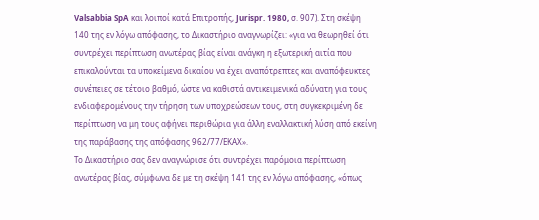Valsabbia SpA και λοιποί κατά Επιτροπής, Jurispr. 1980, σ. 907). Στη σκέψη 140 της εν λόγω απόφασης, το Δικαστήριο αναγνωρίζει: «για να θεωρηθεί ότι συντρέχει περίπτωση ανωτέρας βίας είναι ανάγκη η εξωτερική αιτία που επικαλούνται τα υποκείμενα δικαίου να έχει αναπότρεπτες και αναπόφευκτες συνέπειες σε τέτοιο βαθμό, ώστε να καθιστά αντικειμενικά αδύνατη για τους ενδιαφερομένους την τήρηση των υποχρεώσεων τους, στη συγκεκριμένη δε περίπτωση να μη τους αφήνει περιθώρια για άλλη εναλλακτική λύση από εκείνη της παράβασης της απόφασης 962/77/ΕΚΑΧ».
Το Δικαστήριο σας δεν αναγνώρισε ότι συντρέχει παρόμοια περίπτωση ανωτέρας βίας, σύμφωνα δε με τη σκέψη 141 της εν λόγω απόφασης, «όπως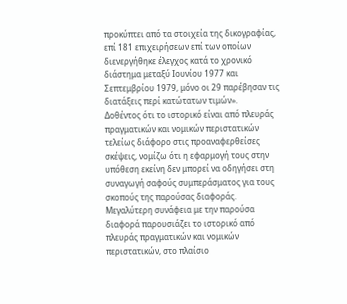προκύπτει από τα στοιχεία της δικογραφίας, επί 181 επιχειρήσεων επί των οποίων διενεργήθηκε έλεγχος κατά το χρονικό διάστημα μεταξύ Ιουνίου 1977 και Σεπτεμβρίου 1979, μόνο οι 29 παρέβησαν τις διατάξεις περί κατώτατων τιμών».
Δοθέντος ότι το ιστορικό είναι από πλευράς πραγματικών και νομικών περιστατικών τελείως διάφορο στις προαναφερθείσες σκέψεις, νομίζω ότι η εφαρμογή τους στην υπόθεση εκείνη δεν μπορεί να οδηγήσει στη συναγωγή σαφούς συμπεράσματος για τους σκοπούς της παρούσας διαφοράς.
Μεγαλύτερη συνάφεια με την παρούσα διαφορά παρουσιάζει το ιστορικό από πλευράς πραγματικών και νομικών περιστατικών, στο πλαίσιο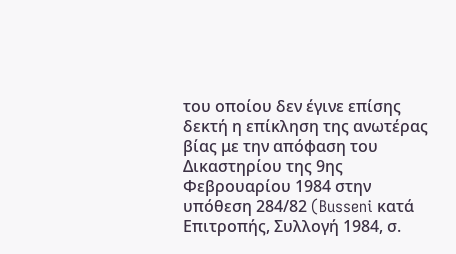του οποίου δεν έγινε επίσης δεκτή η επίκληση της ανωτέρας βίας με την απόφαση του Δικαστηρίου της 9ης Φεβρουαρίου 1984 στην υπόθεση 284/82 (Busseni κατά Επιτροπής, Συλλογή 1984, σ.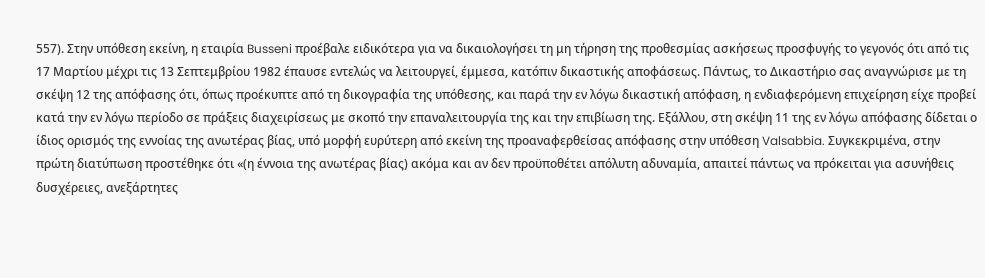557). Στην υπόθεση εκείνη, η εταιρία Busseni προέβαλε ειδικότερα για να δικαιολογήσει τη μη τήρηση της προθεσμίας ασκήσεως προσφυγής το γεγονός ότι από τις 17 Μαρτίου μέχρι τις 13 Σεπτεμβρίου 1982 έπαυσε εντελώς να λειτουργεί, έμμεσα, κατόπιν δικαστικής αποφάσεως. Πάντως, το Δικαστήριο σας αναγνώρισε με τη σκέψη 12 της απόφασης ότι, όπως προέκυπτε από τη δικογραφία της υπόθεσης, και παρά την εν λόγω δικαστική απόφαση, η ενδιαφερόμενη επιχείρηση είχε προβεί κατά την εν λόγω περίοδο σε πράξεις διαχειρίσεως με σκοπό την επαναλειτουργία της και την επιβίωση της. Εξάλλου, στη σκέψη 11 της εν λόγω απόφασης δίδεται ο ίδιος ορισμός της εννοίας της ανωτέρας βίας, υπό μορφή ευρύτερη από εκείνη της προαναφερθείσας απόφασης στην υπόθεση Valsabbia. Συγκεκριμένα, στην πρώτη διατύπωση προστέθηκε ότι «(η έννοια της ανωτέρας βίας) ακόμα και αν δεν προϋποθέτει απόλυτη αδυναμία, απαιτεί πάντως να πρόκειται για ασυνήθεις δυσχέρειες, ανεξάρτητες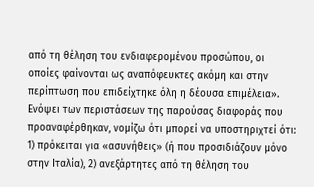από τη θέληση του ενδιαφερομένου προσώπου, οι οποίες φαίνονται ως αναπόφευκτες ακόμη και στην περίπτωση που επιδείχτηκε όλη η δέουσα επιμέλεια».
Ενόψει των περιστάσεων της παρούσας διαφοράς που προαναφέρθηκαν, νομίζω ότι μπορεί να υποστηριχτεί ότι: 1) πρόκειται για «ασυνήθεις» (ή που προσιδιάζουν μόνο στην Ιταλία), 2) ανεξάρτητες από τη θέληση του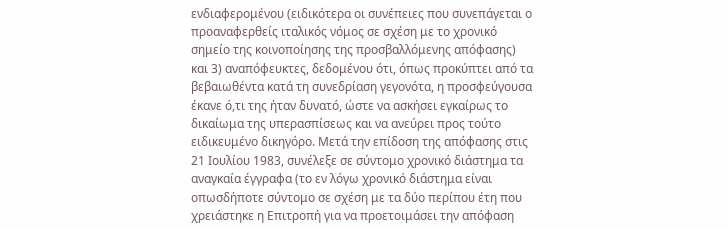ενδιαφερομένου (ειδικότερα οι συνέπειες που συνεπάγεται ο προαναφερθείς ιταλικός νόμος σε σχέση με το χρονικό σημείο της κοινοποίησης της προσβαλλόμενης απόφασης) και 3) αναπόφευκτες, δεδομένου ότι, όπως προκύπτει από τα βεβαιωθέντα κατά τη συνεδρίαση γεγονότα, η προσφεύγουσα έκανε ό,τι της ήταν δυνατό, ώστε να ασκήσει εγκαίρως το δικαίωμα της υπερασπίσεως και να ανεύρει προς τούτο ειδικευμένο δικηγόρο. Μετά την επίδοση της απόφασης στις 21 Ιουλίου 1983, συνέλεξε σε σύντομο χρονικό διάστημα τα αναγκαία έγγραφα (το εν λόγω χρονικό διάστημα είναι οπωσδήποτε σύντομο σε σχέση με τα δύο περίπου έτη που χρειάστηκε η Επιτροπή για να προετοιμάσει την απόφαση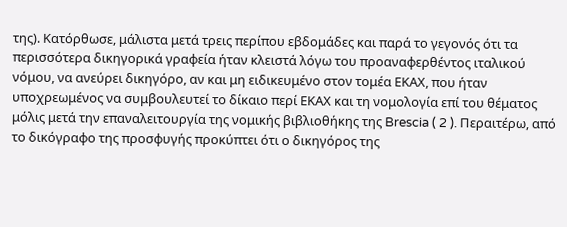της). Κατόρθωσε, μάλιστα μετά τρεις περίπου εβδομάδες και παρά το γεγονός ότι τα περισσότερα δικηγορικά γραφεία ήταν κλειστά λόγω του προαναφερθέντος ιταλικού νόμου, να ανεύρει δικηγόρο, αν και μη ειδικευμένο στον τομέα ΕΚΑΧ, που ήταν υποχρεωμένος να συμβουλευτεί το δίκαιο περί ΕΚΑΧ και τη νομολογία επί του θέματος μόλις μετά την επαναλειτουργία της νομικής βιβλιοθήκης της Brescia ( 2 ). Περαιτέρω, από το δικόγραφο της προσφυγής προκύπτει ότι ο δικηγόρος της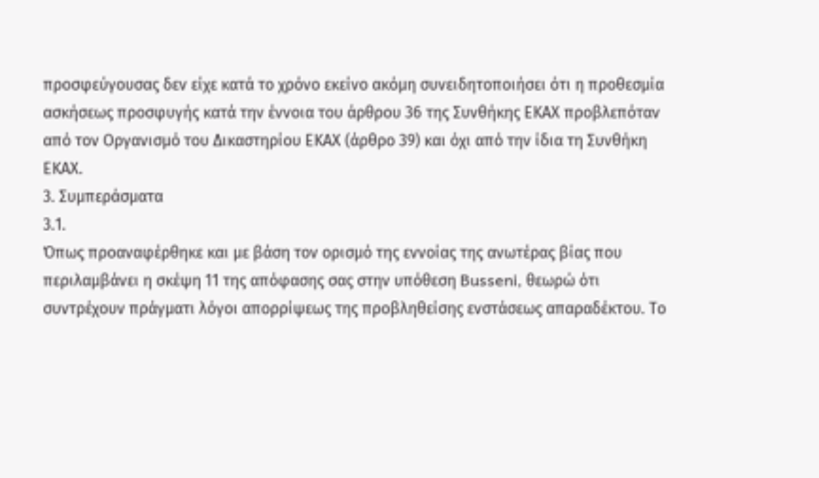προσφεύγουσας δεν είχε κατά το χρόνο εκείνο ακόμη συνειδητοποιήσει ότι η προθεσμία ασκήσεως προσφυγής κατά την έννοια του άρθρου 36 της Συνθήκης ΕΚΑΧ προβλεπόταν από τον Οργανισμό του Δικαστηρίου ΕΚΑΧ (άρθρο 39) και όχι από την ίδια τη Συνθήκη ΕΚΑΧ.
3. Συμπεράσματα
3.1.
Όπως προαναφέρθηκε και με βάση τον ορισμό της εννοίας της ανωτέρας βίας που περιλαμβάνει η σκέψη 11 της απόφασης σας στην υπόθεση Busseni, θεωρώ ότι συντρέχουν πράγματι λόγοι απορρίψεως της προβληθείσης ενστάσεως απαραδέκτου. Το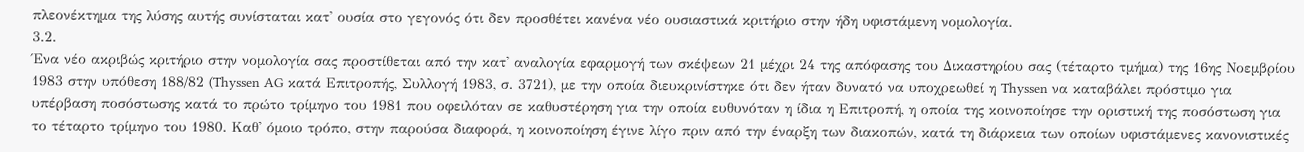πλεονέκτημα της λύσης αυτής συνίσταται κατ' ουσία στο γεγονός ότι δεν προσθέτει κανένα νέο ουσιαστικά κριτήριο στην ήδη υφιστάμενη νομολογία.
3.2.
Ένα νέο ακριβώς κριτήριο στην νομολογία σας προστίθεται από την κατ' αναλογία εφαρμογή των σκέψεων 21 μέχρι 24 της απόφασης του Δικαστηρίου σας (τέταρτο τμήμα) της 16ης Νοεμβρίου 1983 στην υπόθεση 188/82 (Thyssen AG κατά Επιτροπής, Συλλογή 1983, σ. 3721), με την οποία διευκρινίστηκε ότι δεν ήταν δυνατό να υποχρεωθεί η Thyssen να καταβάλει πρόστιμο για υπέρβαση ποσόστωσης κατά το πρώτο τρίμηνο του 1981 που οφειλόταν σε καθυστέρηση για την οποία ευθυνόταν η ίδια η Επιτροπή, η οποία της κοινοποίησε την οριστική της ποσόστωση για το τέταρτο τρίμηνο του 1980. Καθ' όμοιο τρόπο, στην παρούσα διαφορά, η κοινοποίηση έγινε λίγο πριν από την έναρξη των διακοπών, κατά τη διάρκεια των οποίων υφιστάμενες κανονιστικές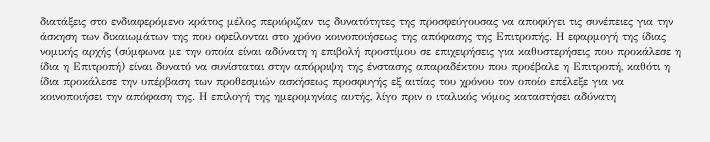διατάξεις στο ενδιαφερόμενο κράτος μέλος περιόριζαν τις δυνατότητες της προσφεύγουσας να αποφύγει τις συνέπειες για την άσκηση των δικαιωμάτων της που οφείλονται στο χρόνο κοινοποιήσεως της απόφασης της Επιτροπής. Η εφαρμογή της ίδιας νομικής αρχής (σύμφωνα με την οποία είναι αδύνατη η επιβολή προστίμου σε επιχειρήσεις για καθυστερήσεις που προκάλεσε η ίδια η Επιτροπή) είναι δυνατό να συνίσταται στην απόρριψη της ένστασης απαραδέκτου που προέβαλε η Επιτροπή, καθότι η ίδια προκάλεσε την υπέρβαση των προθεσμιών ασκήσεως προσφυγής εξ αιτίας του χρόνου τον οποίο επέλεξε για να κοινοποιήσει την απόφαση της. Η επιλογή της ημερομηνίας αυτής, λίγο πριν ο ιταλικός νόμος καταστήσει αδύνατη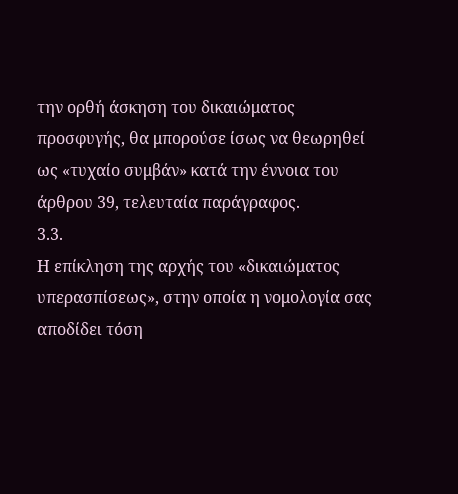την ορθή άσκηση του δικαιώματος προσφυγής, θα μπορούσε ίσως να θεωρηθεί ως «τυχαίο συμβάν» κατά την έννοια του άρθρου 39, τελευταία παράγραφος.
3.3.
Η επίκληση της αρχής του «δικαιώματος υπερασπίσεως», στην οποία η νομολογία σας αποδίδει τόση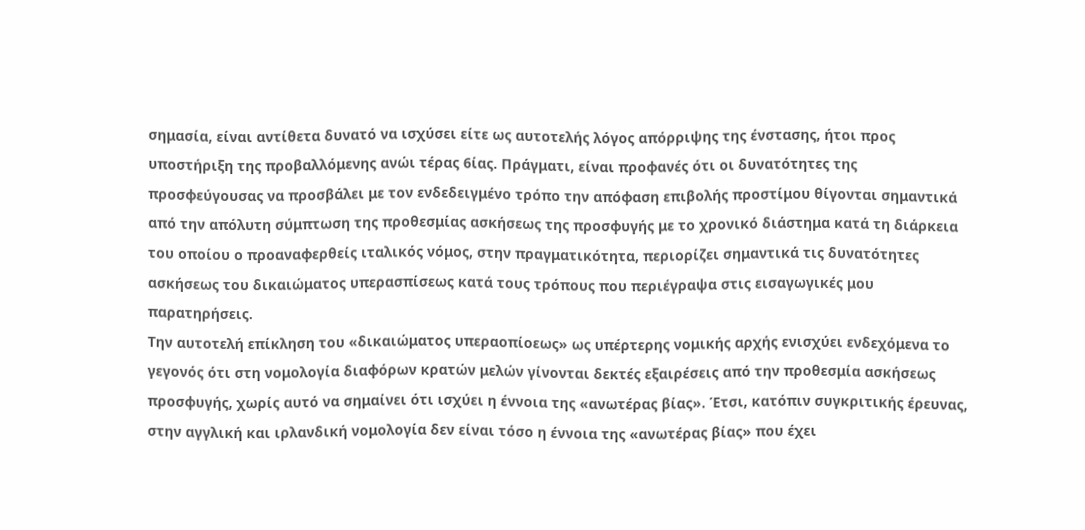σημασία, είναι αντίθετα δυνατό να ισχύσει είτε ως αυτοτελής λόγος απόρριψης της ένστασης, ήτοι προς υποστήριξη της προβαλλόμενης ανώι τέρας 6ίας. Πράγματι, είναι προφανές ότι οι δυνατότητες της προσφεύγουσας να προσβάλει με τον ενδεδειγμένο τρόπο την απόφαση επιβολής προστίμου θίγονται σημαντικά από την απόλυτη σύμπτωση της προθεσμίας ασκήσεως της προσφυγής με το χρονικό διάστημα κατά τη διάρκεια του οποίου ο προαναφερθείς ιταλικός νόμος, στην πραγματικότητα, περιορίζει σημαντικά τις δυνατότητες ασκήσεως του δικαιώματος υπερασπίσεως κατά τους τρόπους που περιέγραψα στις εισαγωγικές μου παρατηρήσεις.
Την αυτοτελή επίκληση του «δικαιώματος υπεραοπίοεως» ως υπέρτερης νομικής αρχής ενισχύει ενδεχόμενα το γεγονός ότι στη νομολογία διαφόρων κρατών μελών γίνονται δεκτές εξαιρέσεις από την προθεσμία ασκήσεως προσφυγής, χωρίς αυτό να σημαίνει ότι ισχύει η έννοια της «ανωτέρας βίας». Έτσι, κατόπιν συγκριτικής έρευνας, στην αγγλική και ιρλανδική νομολογία δεν είναι τόσο η έννοια της «ανωτέρας βίας» που έχει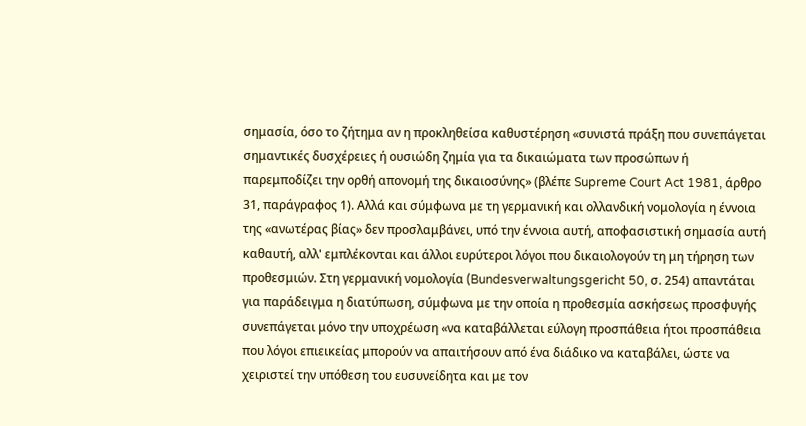σημασία, όσο το ζήτημα αν η προκληθείσα καθυστέρηση «συνιστά πράξη που συνεπάγεται σημαντικές δυσχέρειες ή ουσιώδη ζημία για τα δικαιώματα των προσώπων ή παρεμποδίζει την ορθή απονομή της δικαιοσύνης» (βλέπε Supreme Court Act 1981, άρθρο 31, παράγραφος 1). Αλλά και σύμφωνα με τη γερμανική και ολλανδική νομολογία η έννοια της «ανωτέρας βίας» δεν προσλαμβάνει, υπό την έννοια αυτή, αποφασιστική σημασία αυτή καθαυτή, αλλ' εμπλέκονται και άλλοι ευρύτεροι λόγοι που δικαιολογούν τη μη τήρηση των προθεσμιών. Στη γερμανική νομολογία (Bundesverwaltungsgericht 50, σ. 254) απαντάται για παράδειγμα η διατύπωση, σύμφωνα με την οποία η προθεσμία ασκήσεως προσφυγής συνεπάγεται μόνο την υποχρέωση «να καταβάλλεται εύλογη προσπάθεια ήτοι προσπάθεια που λόγοι επιεικείας μπορούν να απαιτήσουν από ένα διάδικο να καταβάλει, ώστε να χειριστεί την υπόθεση του ευσυνείδητα και με τον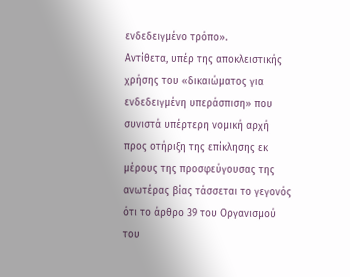ενδεδειγμένο τρόπο».
Αντίθετα, υπέρ της αποκλειστικής χρήσης του «δικαιώματος για ενδεδειγμένη υπεράσπιση» που συνιστά υπέρτερη νομική αρχή προς οτήριξη της επίκλησης εκ μέρους της προσφεύγουσας της ανωτέρας βίας τάσσεται το γεγονός ότι το άρθρο 39 του Οργανισμού του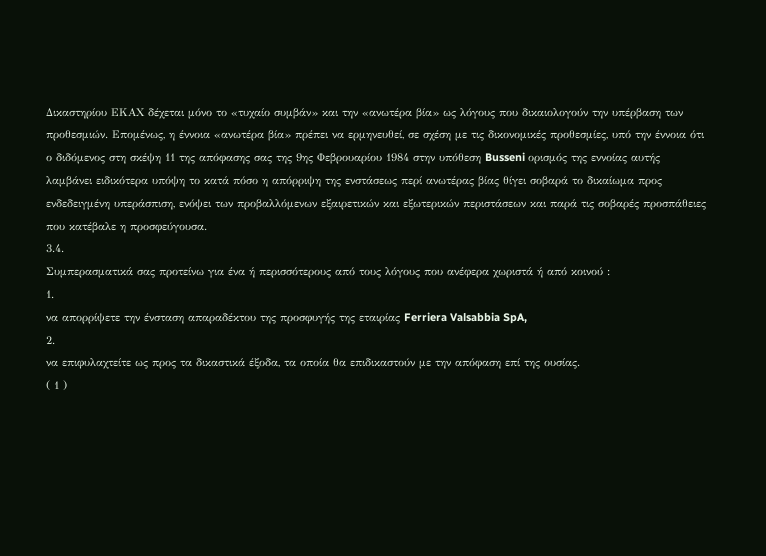Δικαστηρίου ΕΚΑΧ δέχεται μόνο το «τυχαίο συμβάν» και την «ανωτέρα βία» ως λόγους που δικαιολογούν την υπέρβαση των προθεσμιών. Επομένως, η έννοια «ανωτέρα βία» πρέπει να ερμηνευθεί, σε σχέση με τις δικονομικές προθεσμίες, υπό την έννοια ότι ο διδόμενος στη σκέψη 11 της απόφασης σας της 9ης Φεβρουαρίου 1984 στην υπόθεση Busseni ορισμός της εννοίας αυτής λαμβάνει ειδικότερα υπόψη το κατά πόσο η απόρριψη της ενστάσεως περί ανωτέρας βίας θίγει σοβαρά το δικαίωμα προς ενδεδειγμένη υπεράσπιση, ενόψει των προβαλλόμενων εξαιρετικών και εξωτερικών περιστάσεων και παρά τις σοβαρές προσπάθειες που κατέβαλε η προσφεύγουσα.
3.4.
Συμπερασματικά σας προτείνω για ένα ή περισσότερους από τους λόγους που ανέφερα χωριστά ή από κοινού :
1.
να απορρίψετε την ένσταση απαραδέκτου της προσφυγής της εταιρίας Ferriera Valsabbia SpA,
2.
να επιφυλαχτείτε ως προς τα δικαστικά έξοδα, τα οποία θα επιδικαστούν με την απόφαση επί της ουσίας.
( 1 )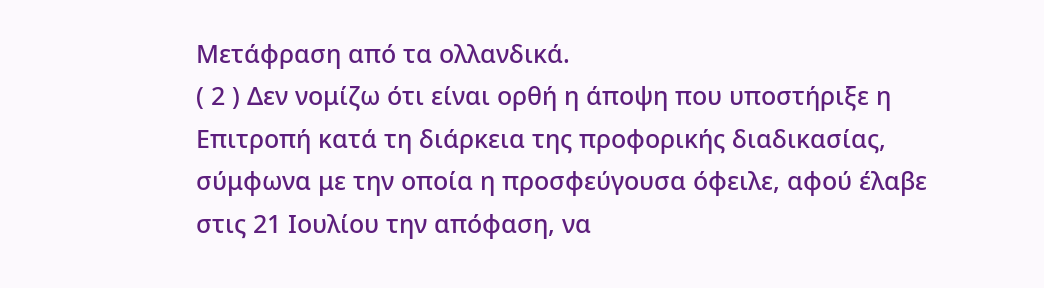Μετάφραση από τα ολλανδικά.
( 2 ) Δεν νομίζω ότι είναι ορθή η άποψη που υποστήριξε η Επιτροπή κατά τη διάρκεια της προφορικής διαδικασίας, σύμφωνα με την οποία η προσφεύγουσα όφειλε, αφού έλαβε στις 21 Ιουλίου την απόφαση, να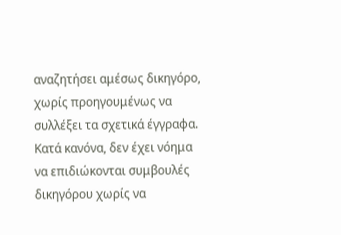αναζητήσει αμέσως δικηγόρο, χωρίς προηγουμένως να συλλέξει τα σχετικά έγγραφα. Κατά κανόνα, δεν έχει νόημα να επιδιώκονται συμβουλές δικηγόρου χωρίς να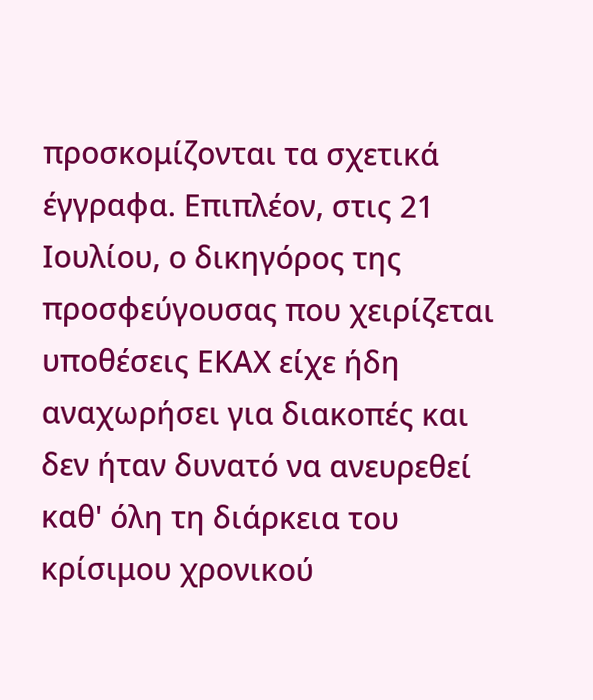προσκομίζονται τα σχετικά έγγραφα. Επιπλέον, στις 21 Ιουλίου, ο δικηγόρος της προσφεύγουσας που χειρίζεται υποθέσεις ΕΚΑΧ είχε ήδη αναχωρήσει για διακοπές και δεν ήταν δυνατό να ανευρεθεί καθ' όλη τη διάρκεια του κρίσιμου χρονικού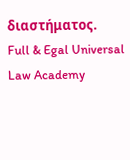διαστήματος.
Full & Egal Universal Law Academy